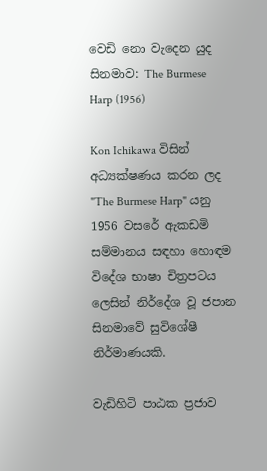වෙඩි නො වැදෙන යුද සිනමාව: The Burmese Harp (1956)

Kon Ichikawa විසින් අධ්‍යක්ෂණය කරන ලද "The Burmese Harp" යනු 1956 වසරේ ඇකඩමි සම්මානය සඳහා හොඳම විදේශ භාෂා චිත්‍රපටය ලෙසින් නිර්දේශ වූ ජපාන සිනමාවේ සුවිශේෂී නිර්මාණයකි.

වැඩිහිටි පාඨක ප්‍රජාව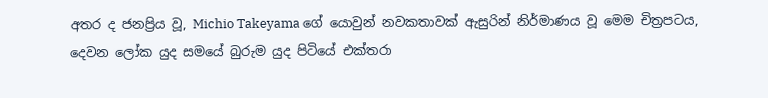අතර ද ජනප්‍රිය වූ, Michio Takeyama ගේ යොවුන් නවකතාවක් ඇසුරින් නිර්මාණය වූ මෙම චිත්‍රපටය, දෙවන ලෝක යුද සමයේ බුරුම යුද පිටියේ එක්තරා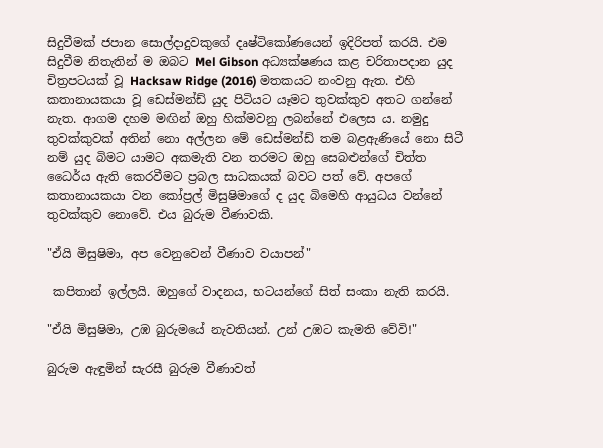සිදුවීමක් ජපාන සොල්දාදුවකුගේ දෘෂ්ටිකෝණයෙන් ඉදිරිපත් කරයි. එම සිදුවීම නිතැතින් ම ඔබට Mel Gibson අධ්‍යක්ෂණය කළ චරිතාපදාන යුද චිත්‍රපටයක් වූ Hacksaw Ridge (2016) මතකයට නංවනු ඇත. එහි කතානායකයා වූ ඩෙස්මන්ඩ් යුද පිටියට යෑමට තුවක්කුව අතට ගන්නේ නැත. ආගම දහම මඟින් ඔහු හික්මවනු ලබන්නේ එලෙස ය. නමුදු තුවක්කුවක් අතින් නො අල්ලන මේ ඩෙස්මන්ඩ් තම බළඇණියේ නො සිටී නම් යුද බිමට යාමට අකමැති වන තරමට ඔහු සෙබළුන්ගේ චිත්ත ධෛර්ය ඇති කෙරවීමට ප්‍රබල සාධකයක් බවට පත් වේ. අපගේ කතානායකයා වන කෝප්‍රල් මිසුෂිමාගේ ද යුද බිමෙහි ආයුධය වන්නේ තුවක්කුව නොවේ. එය බුරුම වීණාවකි.

"ඒයි මිසුෂිමා, අප වෙනුවෙන් වීණාව වයාපන්"

 කපිතාන් ඉල්ලයි. ඔහුගේ වාදනය, භටයන්ගේ සිත් සංකා නැති කරයි.

"ඒයි මිසුෂිමා, උඹ බුරුමයේ නැවතියන්. උන් උඹට කැමති වේවි!"

බුරුම ඇඳුමින් සැරසී බුරුම වීණාවත්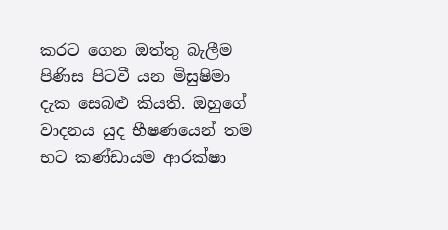කරට ගෙන ඔත්තු බැලීම පිණිස පිටවී යන මිසුෂිමා දැක සෙබළු කියති. ඔහුගේ වාදනය යුද භීෂණයෙන් තම භට කණ්ඩායම ආරක්ෂා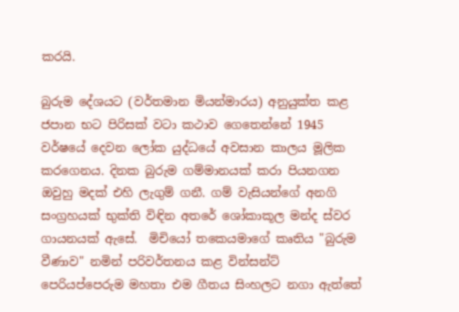කරයි.

බුරුම දේශයට (වර්තමාන මියන්මාරය) අනුයුක්ත කළ ජපාන භට පිරිසක් වටා කථාව ගෙතෙන්නේ 1945 වර්ෂයේ දෙවන ලෝක යුද්ධයේ අවසාන කාලය මූලික කර‌ගෙනය. දිනක බුරුම ගම්මානයක් කරා පියනගන ඔවුහු මදක් එහි ලැගුම් ගනී. ගම් වැසියන්ගේ අනගි සංග්‍රහයක් භුක්ති විඳින අතරේ ශෝකාකූල මන්ද ස්වර ගායනයක් ඇසේ.  මිචියෝ තකෙයමාගේ කෘතිය "බුරුම වීණාව" නමින් පරිවර්තනය කළ වින්සන්ට් පෙරියප්පෙරුම මහතා එම ගීතය සිංහලට නගා ඇත්තේ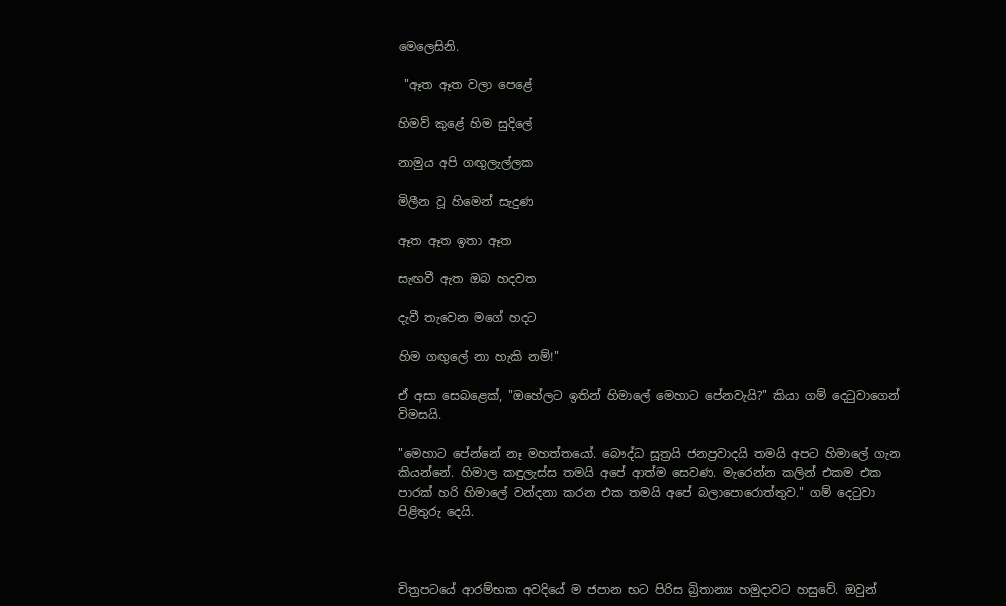මෙලෙසිනි.

 "ඈත ඈත වලා පෙළේ

හිමව් කුළේ හිම සුදිලේ

නාමුය අපි ගඟුලැල්ලක

මිලීන වූ හිමෙන් සැදුණ

ඈත ඈත ඉතා ඈත

සැඟවී ඇත ඔබ හදවත

දැවී තැවෙන මගේ හදට

හිම ගඟුලේ නා හැකි නම්!"

ඒ අසා සෙබළෙක්, "ඔහේලට ඉතින් හිමාලේ මෙහාට පේනවැයි?" කියා ගම් දෙටුවාගෙන් විමසයි.

"මෙහාට පේන්නේ නෑ මහත්තයෝ. බෞද්ධ සූත්‍රයි ජනප්‍රවාදයි තමයි අපට හිමාලේ ගැන කියන්නේ. හිමාල කඳුලැස්ස තමයි අපේ ආත්ම සෙවණ. මැරෙන්න කලින් එකම එක පාරක් හරි හිමාලේ වන්දනා කරන එක තමයි අපේ බලාපොරොත්තුව." ගම් දෙටුවා පිළිතුරු දෙයි.



චිත්‍රපටයේ ආරම්භක අවදියේ ම ජපාන භට පිරිස බ්‍රිතාන්‍ය හමුදාවට හසුවේ. ඔවුන්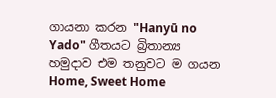ගායනා කරන "Hanyū no Yado" ගීතයට බ්‍රිතාන්‍ය හමුදාව එම තනුවට ම ගයන Home, Sweet Home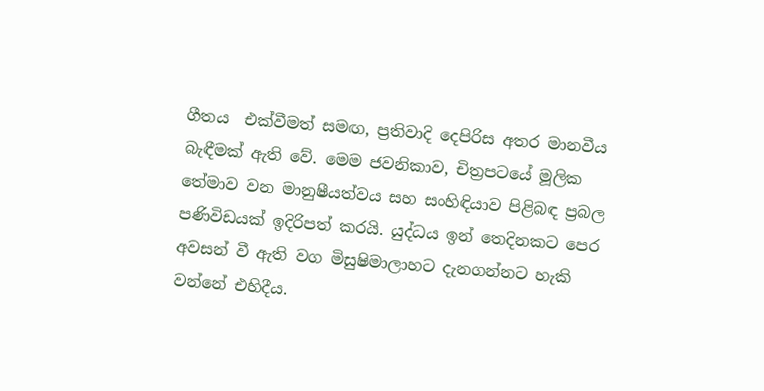ගීතය  එක්වීමත් සමඟ, ප්‍රතිවාදි දෙපිරිස අතර මානවීය බැඳීමක් ඇති වේ. මෙම ජවනිකාව, චිත්‍රපටයේ මූලික තේමාව වන මානුෂීයත්වය සහ සංහිඳියාව පිළිබඳ ප්‍රබල පණිවිඩයක් ඉදිරිපත් කරයි. යුද්ධය ඉන් තෙදිනකට පෙර අවසන් වී ඇති වග මිසුෂිමාලාහට දැනගන්නට හැකි වන්නේ එහිදීය.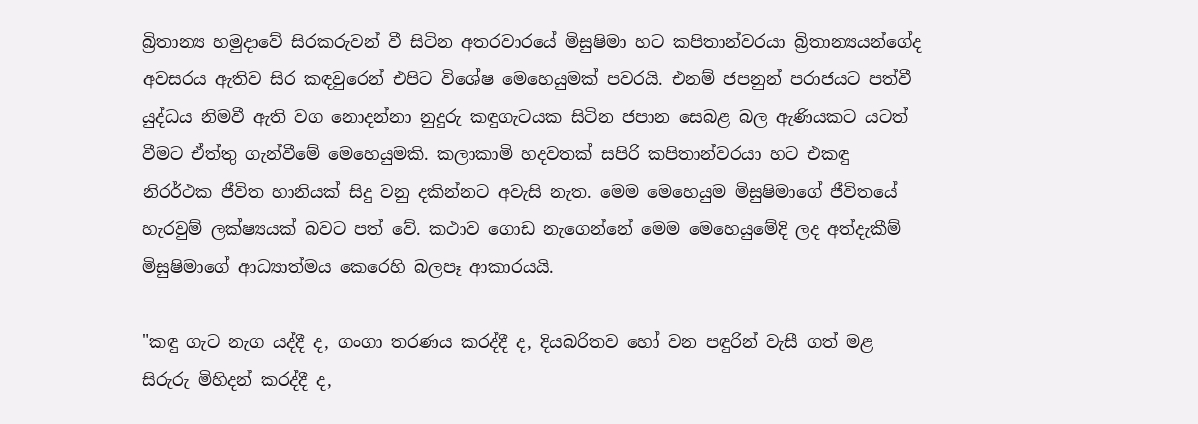බ්‍රිතාන්‍ය හමුදාවේ සිරකරුවන් වී සිටින අතරවාරයේ මිසුෂිමා හට කපිතාන්වරයා බ්‍රිතාන්‍යයන්ගේද අවසරය ඇතිව සිර කඳවුරෙන් එපිට විශේෂ මෙහෙයුමක් පවරයි. එනම් ජපනුන් පරාජයට පත්වී යුද්ධය නිමවී ඇති වග නොදන්නා නුදුරු කඳුගැටයක සිටින ජපාන සෙබළ බල ඇණියකට යටත් වීමට ඒත්තු ගැන්වීමේ මෙහෙයුමකි. කලාකාමි හදවතක් සපිරි කපිතාන්වරයා හට එකඳු නිරර්ථක ජීවිත හානියක් සිදු වනු දකින්නට අවැසි නැත. මෙම මෙහෙයුම මිසුෂිමාගේ ජීවිතයේ හැරවුම් ලක්ෂ්‍යයක් බවට පත් වේ. කථාව ගොඩ නැගෙන්නේ මෙම මෙහෙයුමේදි ලද අත්දැකීම් මිසුෂිමාගේ ආධ්‍යාත්මය කෙරෙහි බලපෑ ආකාරයයි.

"කඳු ගැට නැග යද්දී ද, ගංගා තරණය කරද්දී ද, දියබරිතව හෝ වන පඳුරින් වැසී ගත් මළ සිරුරු මිහිදන් කරද්දී ද,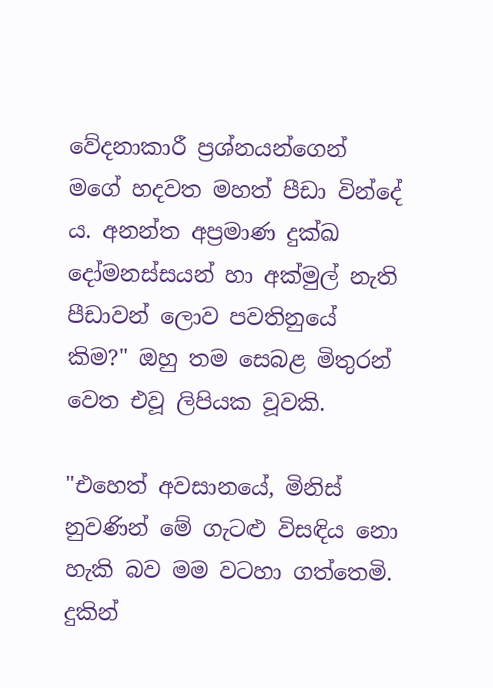වේදනාකාරී ප්‍රශ්නයන්ගෙන් මගේ හදවත මහත් පීඩා වින්දේ ය. අනන්ත අප්‍රමාණ දුක්ඛ දෝමනස්සයන් හා අක්මුල් නැති පීඩාවන් ලොව පවතිනුයේ කිම?" ඔහු තම සෙබළ මිතුරන් වෙත එවූ ලිපියක වූවකි.

"එහෙත් අවසානයේ, මිනිස් නුවණින් මේ ගැට‍ළු විසඳිය නො හැකි බව මම වටහා ගත්තෙමි. දුකින්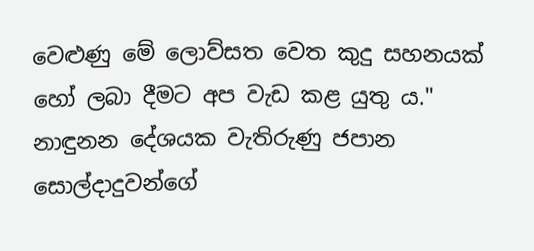වෙළුණු මේ ලොව්සත වෙත කුදු සහනයක් හෝ ලබා දීමට අප වැඩ කළ යුතු ය." නාඳුනන දේශයක වැතිරුණු ජපාන සොල්දාදුවන්ගේ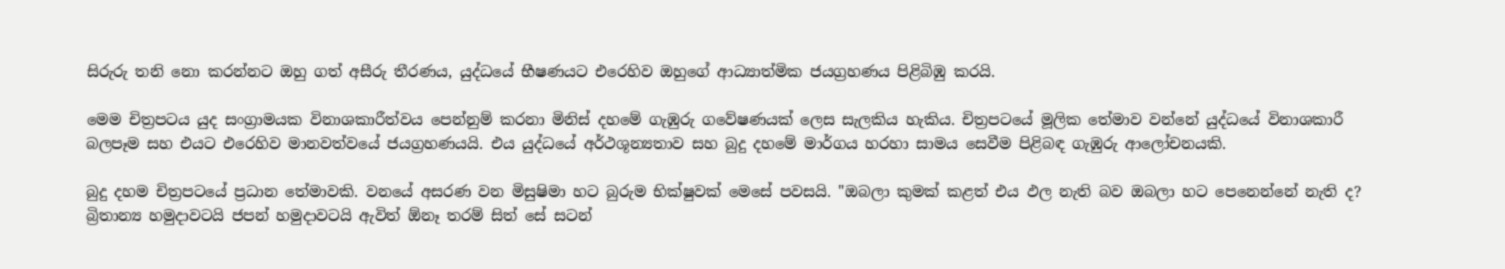සිරුරු තනි නො කරන්නට ඔහු ගත් අසීරු තීරණය, යුද්ධයේ භීෂණයට එරෙහිව ඔහුගේ ආධ්‍යාත්මික ජයග්‍රහණය පිළිබිඹු කරයි.

මෙම චිත්‍රපටය යුද සංග්‍රාමයක විනාශකාරීත්වය පෙන්නුම් කරනා මිනිස් දහමේ ගැඹුරු ගවේෂණයක් ලෙස සැලකිය හැකිය. චිත්‍රපටයේ මූලික තේමාව වන්නේ යුද්ධයේ විනාශකාරී බලපෑම සහ එයට එරෙහිව මානවත්වයේ ජයග්‍රහණයයි. එය යුද්ධයේ අර්ථශූන්‍යතාව සහ බුදු දහමේ මාර්ගය හරහා සාමය සෙවීම පිළිබඳ ගැඹුරු ආලෝචනයකි.

බුදු දහම චිත්‍රපටයේ ප්‍රධාන තේමාවකි. වනයේ අසරණ වන මිසුෂිමා හට බුරුම භික්ෂුවක් මෙසේ පවසයි. "ඔබලා කුමක් කළත් එය ඵල නැති බව ඔබලා හට පෙනෙන්නේ නැති ද? බ්‍රිතාන්‍ය හමුදාවටයි ජපන් හමුදාවටයි ඇවිත් ඕනෑ තරම් සිත් සේ සටන්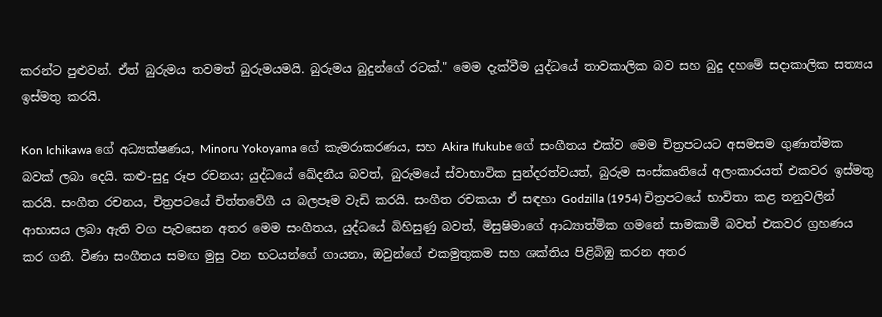කරන්ට පුළුවන්. ඒත් බුරුමය තවමත් බුරුමයමයි. බුරුමය බුදුන්ගේ රටක්." මෙම දැක්වීම යුද්ධයේ තාවකාලික බව සහ බුදු දහමේ සදාකාලික සත්‍යය ඉස්මතු කරයි.

Kon Ichikawa ගේ අධ්‍යක්ෂණය, Minoru Yokoyama ගේ කැමරාකරණය, සහ Akira Ifukube ගේ සංගීතය එක්ව මෙම චිත්‍රපටයට අසමසම ගුණාත්මක බවක් ලබා දෙයි. කළු-සුදු රූප රචනය; යුද්ධයේ ඛේදනීය බවත්, බුරුමයේ ස්වාභාවික සුන්දරත්වයත්, බුරුම සංස්කෘතියේ අලංකාරයත් එකවර ඉස්මතු කරයි. සංගීත රචනය, චිත්‍රපටයේ චිත්තවේගී ය බලපෑම වැඩි කරයි. සංගීත රචකයා ඒ සඳහා Godzilla (1954) චිත්‍රපටයේ භාවිතා කළ තනුවලින් ආභාසය ලබා ඇති වග පැවසෙන අතර මෙම සංගීතය, යුද්ධයේ බිහිසුණු බවත්, මිසුෂිමාගේ ආධ්‍යාත්මික ගමනේ සාමකාමී බවත් එකවර ග්‍රහණය කර ගනී. වීණා සංගීතය සමඟ මුසු වන භටයන්ගේ ගායනා, ඔවුන්ගේ එකමුතුකම සහ ශක්තිය පිළිබිඹු කරන අතර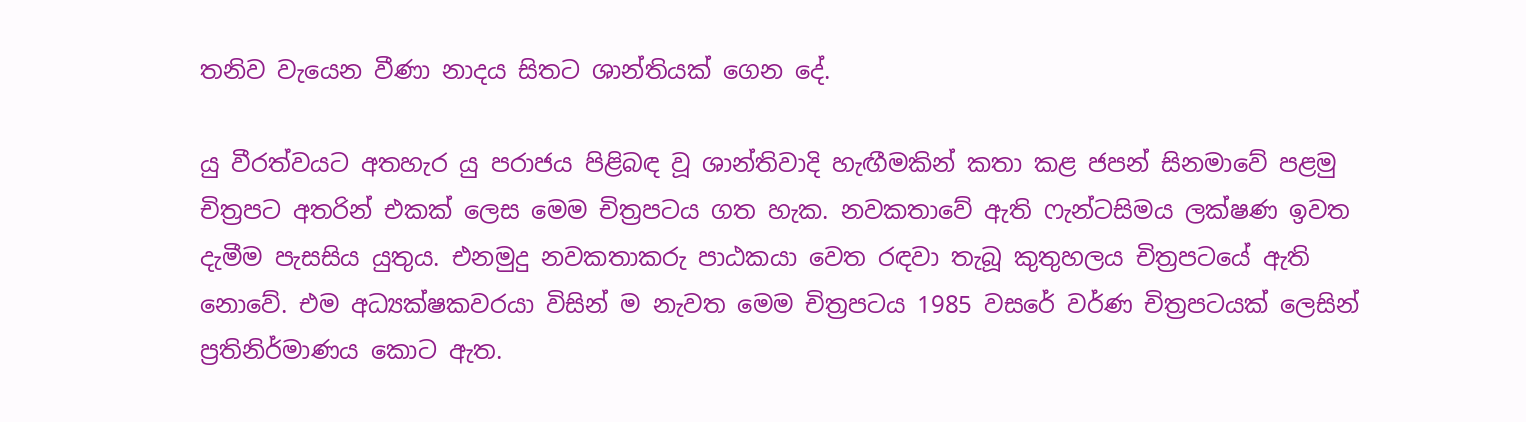තනිව වැයෙන වීණා නාදය සිතට ශාන්තියක් ගෙන දේ.

යු වීරත්වයට අතහැර යු පරාජය පිළිබඳ වූ ශාන්තිවාදි හැඟීමකින් කතා කළ ජපන් සිනමාවේ පළමු චිත්‍රපට අතරින් එකක් ලෙස මෙම චිත්‍රපටය ගත හැක. නවකතාවේ ඇති ෆැන්ටසිමය ලක්ෂණ ඉවත දැමීම පැසසිය යුතුය. එනමුදු නවකතාකරු පාඨකයා වෙත රඳවා තැබූ කුතුහලය චිත්‍රපටයේ ඇති නොවේ. එම අධ්‍යක්ෂකවරයා විසින් ම නැවත මෙම චිත්‍රපටය 1985 වසරේ වර්ණ චිත්‍රපටයක් ලෙසින් ප්‍රතිනිර්මාණය කොට ඇත.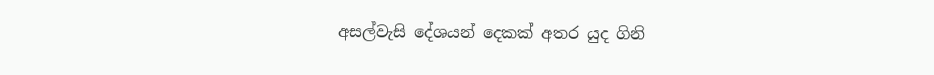අසල්වැසි දේශයන් දෙකක් අතර යුද ගිනි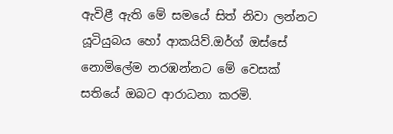ඇවිළී ඇති මේ සමයේ සිත් නිවා ලන්නට යූටියුබය හෝ ආකයිව්.ඔර්ග් ඔස්සේ නොමිලේම නරඹන්නට මේ වෙසක් සතියේ ඔබට ආරාධනා කරමි.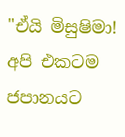"ඒයි මිසුෂිමා! අපි එකටම ජපානයට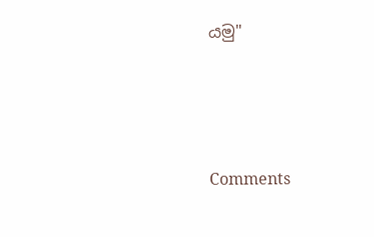යමු"




Comments